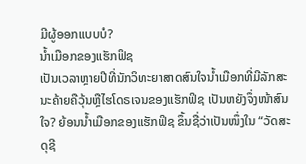ມີຜູ້ອອກແບບບໍ?
ນ້ຳເມືອກຂອງແຮັກຟິຊ
ເປັນເວລາຫຼາຍປີທີ່ນັກວິທະຍາສາດສົນໃຈນ້ຳເມືອກທີ່ມີລັກສະນະຄ້າຍຄືວຸ້ນຫຼືໄຮໂດຣເຈນຂອງແຮັກຟິຊ ເປັນຫຍັງຈຶ່ງໜ້າສົນໃຈ? ຍ້ອນນ້ຳເມືອກຂອງແຮັກຟິຊ ຂຶ້ນຊື່ວ່າເປັນໜຶ່ງໃນ “ວັດສະດຸຊີ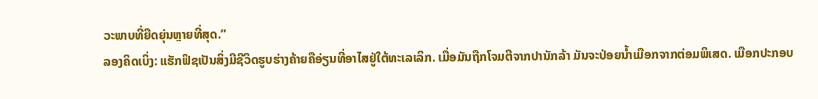ວະພາບທີ່ຍືດຍຸ່ນຫຼາຍທີ່ສຸດ.”
ລອງຄິດເບິ່ງ: ແຮັກຟິຊເປັນສິ່ງມີຊີວິດຮູບຮ່າງຄ້າຍຄືອ່ຽນທີ່ອາໄສຢູ່ໃຕ້ທະເລເລິກ. ເມື່ອມັນຖືກໂຈມຕີຈາກປານັກລ້າ ມັນຈະປ່ອຍນ້ຳເມືອກຈາກຕ່ອມພິເສດ. ເມືອກປະກອບ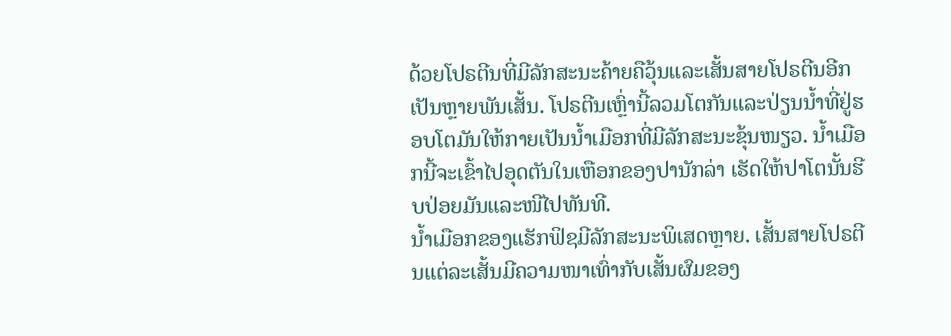ດ້ວຍໂປຣຕີນທີ່ມີລັກສະນະຄ້າຍຄືວຸ້ນແລະເສັ້ນສາຍໂປຣຕີນອີກເປັນຫຼາຍພັນເສັ້ນ. ໂປຣຕີນເຫຼົ່ານີ້ລວມໂຕກັນແລະປ່ຽນນ້ຳທີ່ຢູ່ຮອບໂຕມັນໃຫ້ກາຍເປັນນ້ຳເມືອກທີ່ມີລັກສະນະຂຸ້ນໜຽວ. ນ້ຳເມືອກນີ້ຈະເຂົ້າໄປອຸດຕັນໃນເຫືອກຂອງປານັກລ່າ ເຮັດໃຫ້ປາໂຕນັ້ນຮີບປ່ອຍມັນແລະໜີໄປທັນທີ.
ນ້ຳເມືອກຂອງແຮັກຟິຊມີລັກສະນະພິເສດຫຼາຍ. ເສັ້ນສາຍໂປຣຕີນແຕ່ລະເສັ້ນມີຄວາມໜາເທົ່າກັບເສັ້ນຜົມຂອງ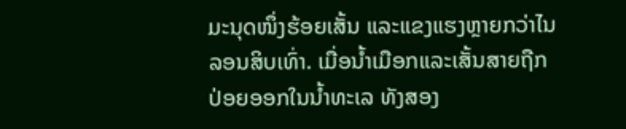ມະນຸດໜຶ່ງຮ້ອຍເສັ້ນ ແລະແຂງແຮງຫຼາຍກວ່າໄນລອນສິບເທົ່າ. ເມື່ອນ້ຳເມືອກແລະເສັ້ນສາຍຖືກປ່ອຍອອກໃນນ້ຳທະເລ ທັງສອງ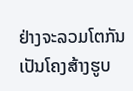ຢ່າງຈະລວມໂຕກັນເປັນໂຄງສ້າງຮູບ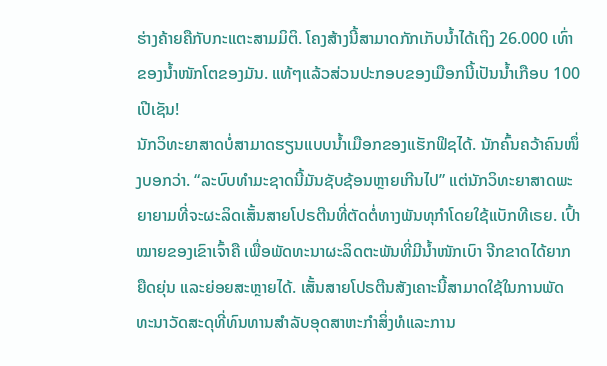ຮ່າງຄ້າຍຄືກັບກະແຕະສາມມິຕິ. ໂຄງສ້າງນີ້ສາມາດກັກເກັບນ້ຳໄດ້ເຖິງ 26.000 ເທົ່າຂອງນ້ຳໜັກໂຕຂອງມັນ. ແທ້ໆແລ້ວສ່ວນປະກອບຂອງເມືອກນີ້ເປັນນ້ຳເກືອບ 100 ເປີເຊັນ!
ນັກວິທະຍາສາດບໍ່ສາມາດຮຽນແບບນ້ຳເມືອກຂອງແຮັກຟິຊໄດ້. ນັກຄົ້ນຄວ້າຄົນໜຶ່ງບອກວ່າ. “ລະບົບທຳມະຊາດນີ້ມັນຊັບຊ້ອນຫຼາຍເກີນໄປ” ແຕ່ນັກວິທະຍາສາດພະຍາຍາມທີ່ຈະຜະລິດເສັ້ນສາຍໂປຣຕີນທີ່ຕັດຕໍ່ທາງພັນທຸກຳໂດຍໃຊ້ແບັກທີເຣຍ. ເປົ້າໝາຍຂອງເຂົາເຈົ້າຄື ເພື່ອພັດທະນາຜະລິດຕະພັນທີ່ມີນ້ຳໜັກເບົາ ຈີກຂາດໄດ້ຍາກ ຍືດຍຸ່ນ ແລະຍ່ອຍສະຫຼາຍໄດ້. ເສັ້ນສາຍໂປຣຕີນສັງເຄາະນີ້ສາມາດໃຊ້ໃນການພັດທະນາວັດສະດຸທີ່ທົນທານສຳລັບອຸດສາຫະກຳສິ່ງທໍແລະການ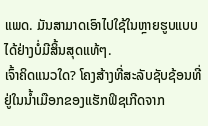ແພດ. ມັນສາມາດເອົາໄປໃຊ້ໃນຫຼາຍຮູບແບບໄດ້ຢ່າງບໍ່ມີສິ້ນສຸດແທ້ໆ.
ເຈົ້າຄິດແນວໃດ? ໂຄງສ້າງທີ່ສະລັບຊັບຊ້ອນທີ່ຢູ່ໃນນ້ຳເມືອກຂອງແຮັກຟິຊເກີດຈາກ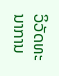ວິວັດທະນາການ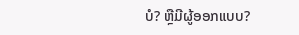ບໍ? ຫຼືມີຜູ້ອອກແບບ?